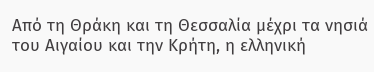Από τη Θράκη και τη Θεσσαλία μέχρι τα νησιά του Αιγαίου και την Κρήτη, η ελληνική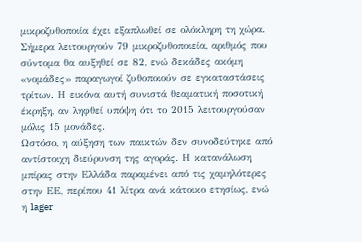μικροζυθοποιία έχει εξαπλωθεί σε ολόκληρη τη χώρα. Σήμερα λειτουργούν 79 μικροζυθοποιεία, αριθμός που σύντομα θα αυξηθεί σε 82, ενώ δεκάδες ακόμη «νομάδες» παραγωγοί ζυθοποιούν σε εγκαταστάσεις τρίτων. Η εικόνα αυτή συνιστά θεαματική ποσοτική έκρηξη, αν ληφθεί υπόψη ότι το 2015 λειτουργούσαν μόλις 15 μονάδες.
Ωστόσο, η αύξηση των παικτών δεν συνοδεύτηκε από αντίστοιχη διεύρυνση της αγοράς. Η κατανάλωση μπίρας στην Ελλάδα παραμένει από τις χαμηλότερες στην ΕΕ, περίπου 41 λίτρα ανά κάτοικο ετησίως, ενώ η lager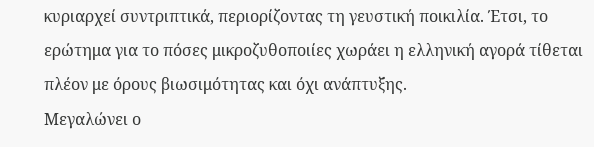κυριαρχεί συντριπτικά, περιορίζοντας τη γευστική ποικιλία. Έτσι, το ερώτημα για το πόσες μικροζυθοποιίες χωράει η ελληνική αγορά τίθεται πλέον με όρους βιωσιμότητας και όχι ανάπτυξης.
Μεγαλώνει ο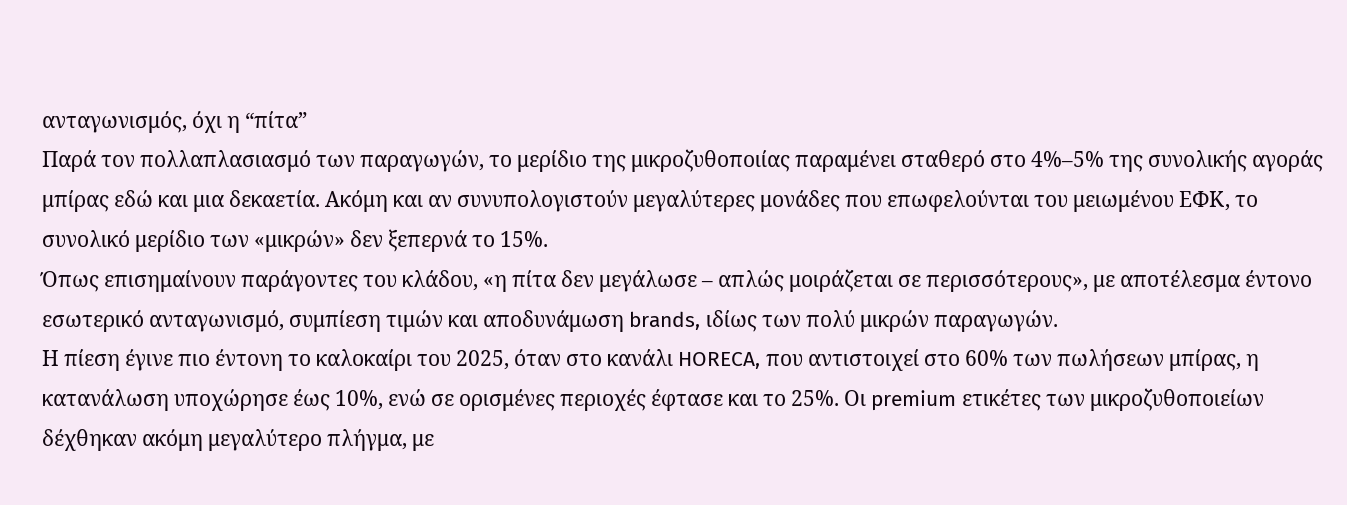ανταγωνισμός, όχι η “πίτα”
Παρά τον πολλαπλασιασμό των παραγωγών, το μερίδιο της μικροζυθοποιίας παραμένει σταθερό στο 4%–5% της συνολικής αγοράς μπίρας εδώ και μια δεκαετία. Ακόμη και αν συνυπολογιστούν μεγαλύτερες μονάδες που επωφελούνται του μειωμένου ΕΦΚ, το συνολικό μερίδιο των «μικρών» δεν ξεπερνά το 15%.
Όπως επισημαίνουν παράγοντες του κλάδου, «η πίτα δεν μεγάλωσε – απλώς μοιράζεται σε περισσότερους», με αποτέλεσμα έντονο εσωτερικό ανταγωνισμό, συμπίεση τιμών και αποδυνάμωση brands, ιδίως των πολύ μικρών παραγωγών.
Η πίεση έγινε πιο έντονη το καλοκαίρι του 2025, όταν στο κανάλι HORECA, που αντιστοιχεί στο 60% των πωλήσεων μπίρας, η κατανάλωση υποχώρησε έως 10%, ενώ σε ορισμένες περιοχές έφτασε και το 25%. Οι premium ετικέτες των μικροζυθοποιείων δέχθηκαν ακόμη μεγαλύτερο πλήγμα, με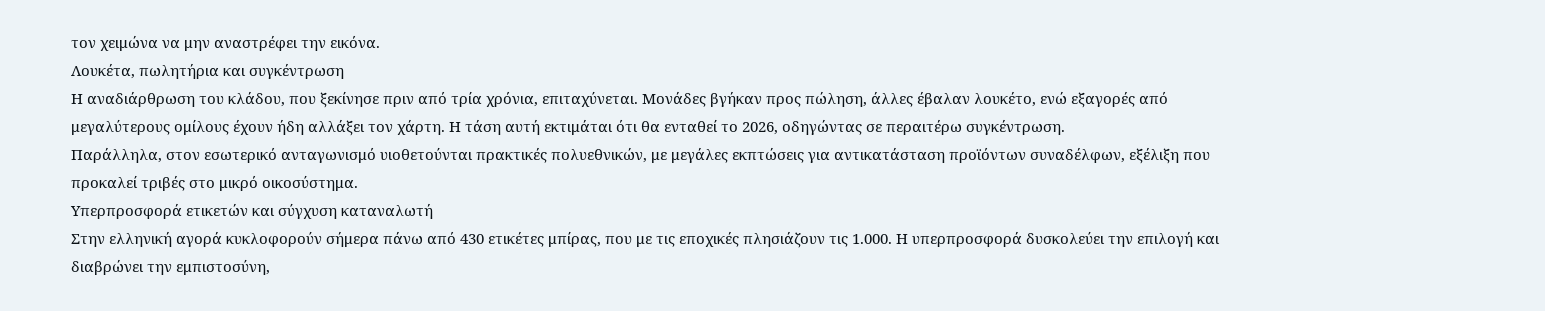τον χειμώνα να μην αναστρέφει την εικόνα.
Λουκέτα, πωλητήρια και συγκέντρωση
Η αναδιάρθρωση του κλάδου, που ξεκίνησε πριν από τρία χρόνια, επιταχύνεται. Μονάδες βγήκαν προς πώληση, άλλες έβαλαν λουκέτο, ενώ εξαγορές από μεγαλύτερους ομίλους έχουν ήδη αλλάξει τον χάρτη. Η τάση αυτή εκτιμάται ότι θα ενταθεί το 2026, οδηγώντας σε περαιτέρω συγκέντρωση.
Παράλληλα, στον εσωτερικό ανταγωνισμό υιοθετούνται πρακτικές πολυεθνικών, με μεγάλες εκπτώσεις για αντικατάσταση προϊόντων συναδέλφων, εξέλιξη που προκαλεί τριβές στο μικρό οικοσύστημα.
Υπερπροσφορά ετικετών και σύγχυση καταναλωτή
Στην ελληνική αγορά κυκλοφορούν σήμερα πάνω από 430 ετικέτες μπίρας, που με τις εποχικές πλησιάζουν τις 1.000. Η υπερπροσφορά δυσκολεύει την επιλογή και διαβρώνει την εμπιστοσύνη,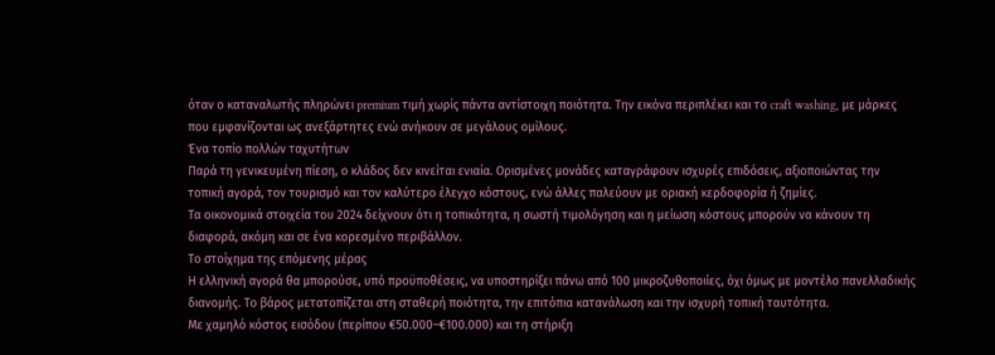όταν ο καταναλωτής πληρώνει premium τιμή χωρίς πάντα αντίστοιχη ποιότητα. Την εικόνα περιπλέκει και το craft washing, με μάρκες που εμφανίζονται ως ανεξάρτητες ενώ ανήκουν σε μεγάλους ομίλους.
Ένα τοπίο πολλών ταχυτήτων
Παρά τη γενικευμένη πίεση, ο κλάδος δεν κινείται ενιαία. Ορισμένες μονάδες καταγράφουν ισχυρές επιδόσεις, αξιοποιώντας την τοπική αγορά, τον τουρισμό και τον καλύτερο έλεγχο κόστους, ενώ άλλες παλεύουν με οριακή κερδοφορία ή ζημίες.
Τα οικονομικά στοιχεία του 2024 δείχνουν ότι η τοπικότητα, η σωστή τιμολόγηση και η μείωση κόστους μπορούν να κάνουν τη διαφορά, ακόμη και σε ένα κορεσμένο περιβάλλον.
Το στοίχημα της επόμενης μέρας
Η ελληνική αγορά θα μπορούσε, υπό προϋποθέσεις, να υποστηρίξει πάνω από 100 μικροζυθοποιίες, όχι όμως με μοντέλο πανελλαδικής διανομής. Το βάρος μετατοπίζεται στη σταθερή ποιότητα, την επιτόπια κατανάλωση και την ισχυρή τοπική ταυτότητα.
Με χαμηλό κόστος εισόδου (περίπου €50.000–€100.000) και τη στήριξη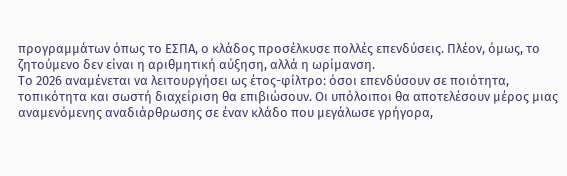προγραμμάτων όπως το ΕΣΠΑ, ο κλάδος προσέλκυσε πολλές επενδύσεις. Πλέον, όμως, το ζητούμενο δεν είναι η αριθμητική αύξηση, αλλά η ωρίμανση.
Το 2026 αναμένεται να λειτουργήσει ως έτος-φίλτρο: όσοι επενδύσουν σε ποιότητα, τοπικότητα και σωστή διαχείριση θα επιβιώσουν. Οι υπόλοιποι θα αποτελέσουν μέρος μιας αναμενόμενης αναδιάρθρωσης σε έναν κλάδο που μεγάλωσε γρήγορα,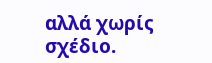αλλά χωρίς σχέδιο.